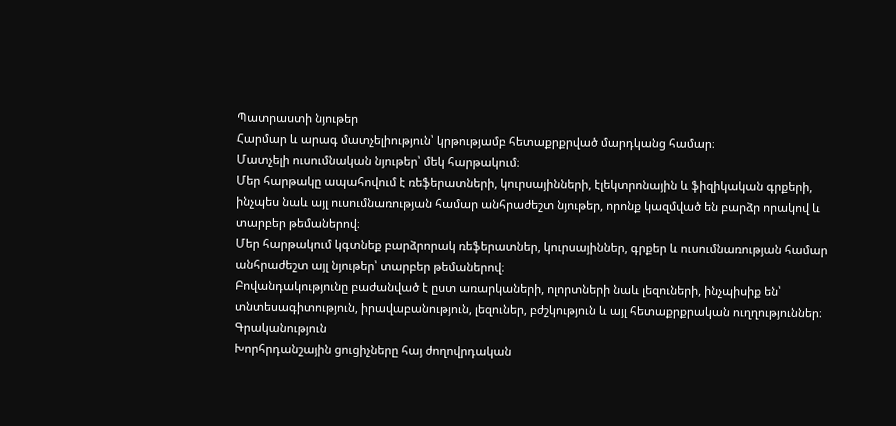Պատրաստի նյութեր
Հարմար և արագ մատչելիություն՝ կրթությամբ հետաքրքրված մարդկանց համար։
Մատչելի ուսումնական նյութեր՝ մեկ հարթակում։
Մեր հարթակը ապահովում է ռեֆերատների, կուրսայինների, էլեկտրոնային և ֆիզիկական գրքերի, ինչպես նաև այլ ուսումնառության համար անհրաժեշտ նյութեր, որոնք կազմված են բարձր որակով և տարբեր թեմաներով։
Մեր հարթակում կգտնեք բարձրորակ ռեֆերատներ, կուրսայիններ, գրքեր և ուսումնառության համար անհրաժեշտ այլ նյութեր՝ տարբեր թեմաներով։
Բովանդակությունը բաժանված է ըստ առարկաների, ոլորտների նաև լեզուների, ինչպիսիք են՝ տնտեսագիտություն, իրավաբանություն, լեզուներ, բժշկություն և այլ հետաքրքրական ուղղություններ։
Գրականություն
Խորհրդանշային ցուցիչները հայ ժողովրդական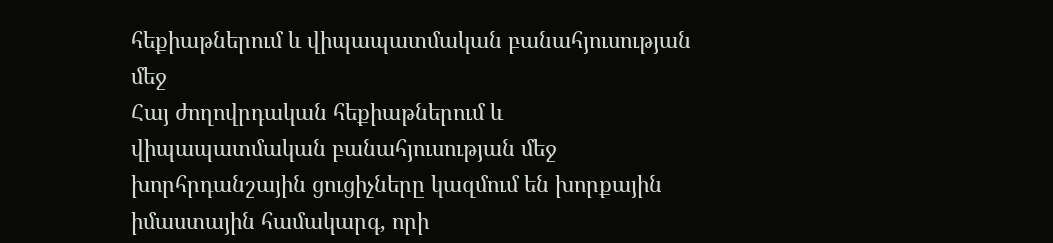հեքիաթներում և վիպապատմական բանահյուսության մեջ
Հայ ժողովրդական հեքիաթներում և վիպապատմական բանահյուսության մեջ խորհրդանշային ցուցիչները կազմում են խորքային իմաստային համակարգ, որի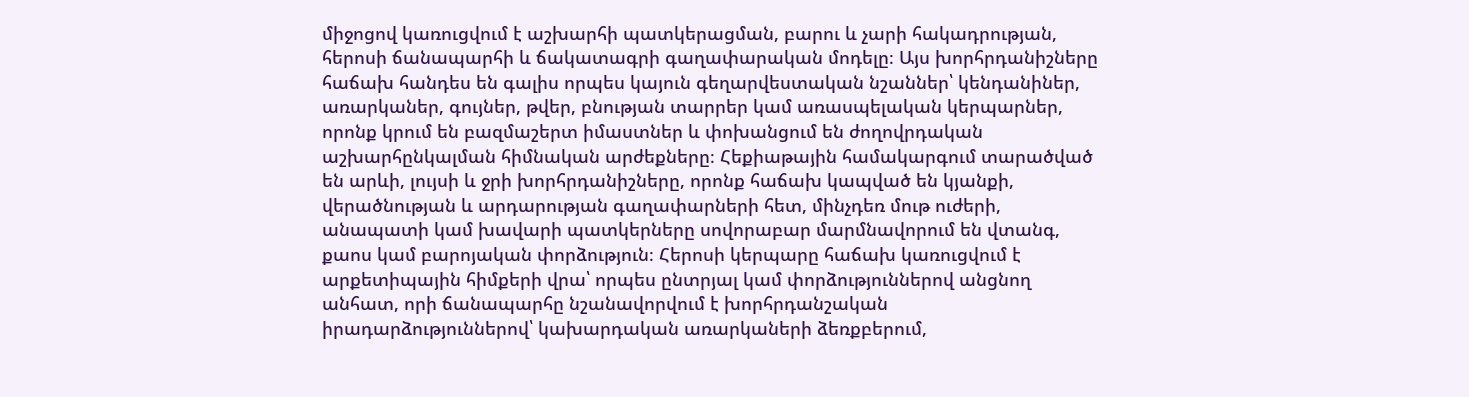միջոցով կառուցվում է աշխարհի պատկերացման, բարու և չարի հակադրության, հերոսի ճանապարհի և ճակատագրի գաղափարական մոդելը։ Այս խորհրդանիշները հաճախ հանդես են գալիս որպես կայուն գեղարվեստական նշաններ՝ կենդանիներ, առարկաներ, գույներ, թվեր, բնության տարրեր կամ առասպելական կերպարներ, որոնք կրում են բազմաշերտ իմաստներ և փոխանցում են ժողովրդական աշխարհընկալման հիմնական արժեքները։ Հեքիաթային համակարգում տարածված են արևի, լույսի և ջրի խորհրդանիշները, որոնք հաճախ կապված են կյանքի, վերածնության և արդարության գաղափարների հետ, մինչդեռ մութ ուժերի, անապատի կամ խավարի պատկերները սովորաբար մարմնավորում են վտանգ, քաոս կամ բարոյական փորձություն։ Հերոսի կերպարը հաճախ կառուցվում է արքետիպային հիմքերի վրա՝ որպես ընտրյալ կամ փորձություններով անցնող անհատ, որի ճանապարհը նշանավորվում է խորհրդանշական իրադարձություններով՝ կախարդական առարկաների ձեռքբերում,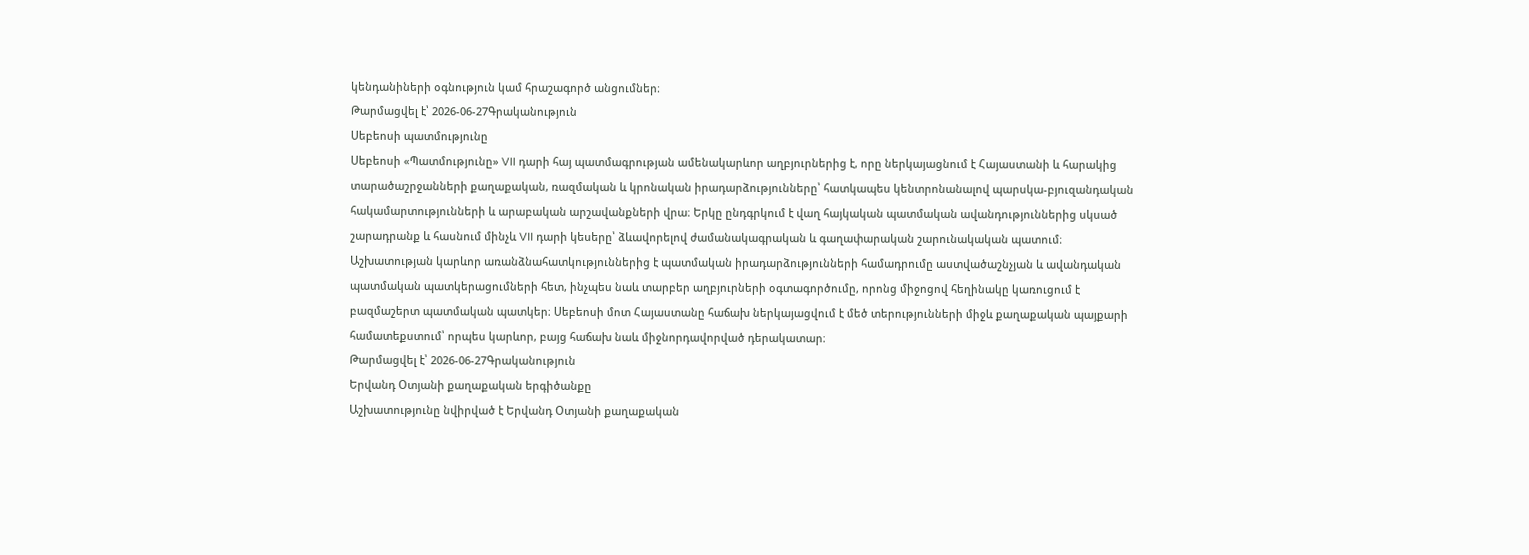կենդանիների օգնություն կամ հրաշագործ անցումներ։
Թարմացվել է՝ 2026-06-27Գրականություն
Սեբեոսի պատմությունը
Սեբեոսի «Պատմությունը» VII դարի հայ պատմագրության ամենակարևոր աղբյուրներից է, որը ներկայացնում է Հայաստանի և հարակից տարածաշրջանների քաղաքական, ռազմական և կրոնական իրադարձությունները՝ հատկապես կենտրոնանալով պարսկա-բյուզանդական հակամարտությունների և արաբական արշավանքների վրա։ Երկը ընդգրկում է վաղ հայկական պատմական ավանդություններից սկսած շարադրանք և հասնում մինչև VII դարի կեսերը՝ ձևավորելով ժամանակագրական և գաղափարական շարունակական պատում։ Աշխատության կարևոր առանձնահատկություններից է պատմական իրադարձությունների համադրումը աստվածաշնչյան և ավանդական պատմական պատկերացումների հետ, ինչպես նաև տարբեր աղբյուրների օգտագործումը, որոնց միջոցով հեղինակը կառուցում է բազմաշերտ պատմական պատկեր։ Սեբեոսի մոտ Հայաստանը հաճախ ներկայացվում է մեծ տերությունների միջև քաղաքական պայքարի համատեքստում՝ որպես կարևոր, բայց հաճախ նաև միջնորդավորված դերակատար։
Թարմացվել է՝ 2026-06-27Գրականություն
Երվանդ Օտյանի քաղաքական երգիծանքը
Աշխատությունը նվիրված է Երվանդ Օտյանի քաղաքական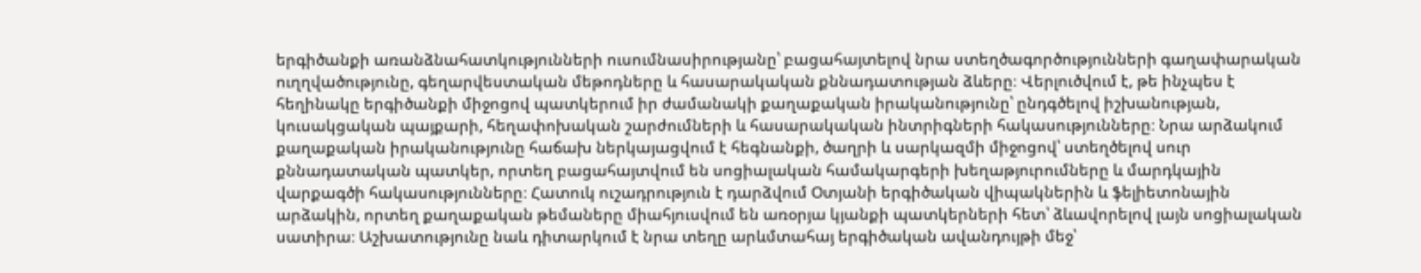երգիծանքի առանձնահատկությունների ուսումնասիրությանը՝ բացահայտելով նրա ստեղծագործությունների գաղափարական ուղղվածությունը, գեղարվեստական մեթոդները և հասարակական քննադատության ձևերը։ Վերլուծվում է, թե ինչպես է հեղինակը երգիծանքի միջոցով պատկերում իր ժամանակի քաղաքական իրականությունը՝ ընդգծելով իշխանության, կուսակցական պայքարի, հեղափոխական շարժումների և հասարակական ինտրիգների հակասությունները։ Նրա արձակում քաղաքական իրականությունը հաճախ ներկայացվում է հեգնանքի, ծաղրի և սարկազմի միջոցով՝ ստեղծելով սուր քննադատական պատկեր, որտեղ բացահայտվում են սոցիալական համակարգերի խեղաթյուրումները և մարդկային վարքագծի հակասությունները։ Հատուկ ուշադրություն է դարձվում Օտյանի երգիծական վիպակներին և ֆելիետոնային արձակին, որտեղ քաղաքական թեմաները միահյուսվում են առօրյա կյանքի պատկերների հետ՝ ձևավորելով լայն սոցիալական սատիրա։ Աշխատությունը նաև դիտարկում է նրա տեղը արևմտահայ երգիծական ավանդույթի մեջ՝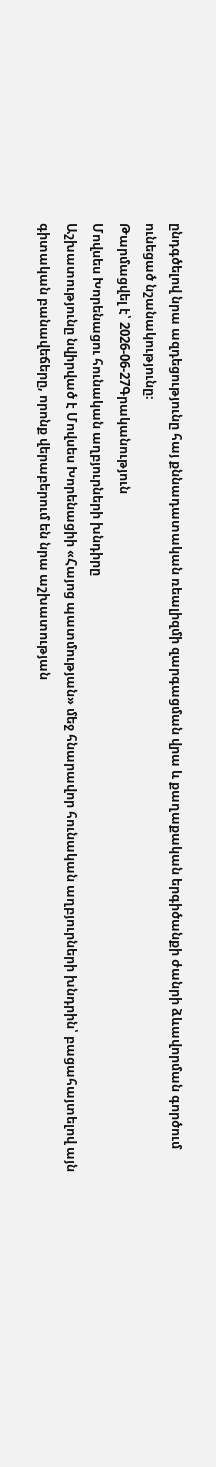ընդգծելով նրա ազդեցությունը հայ քննադատական ռեալիզմի զարգացման վրա և քաղաքական երգիծանքի ժանրի ձևավորման գործում ունեցած նշանակությունը։
Թարմացվել է՝ 2026-06-27Գրականություն
Մովսես Խորենացու հունական աղբյուրների խնդիրը
Աշխատությունը նվիրված է Մովսես Խորենացիի «Հայոց պատմության» մեջ հնարավոր հունական աղբյուրների խնդրին՝ բացահայտելով այն գիտական բանավեճերը, որոնք վերաբերում են նրա աշխատության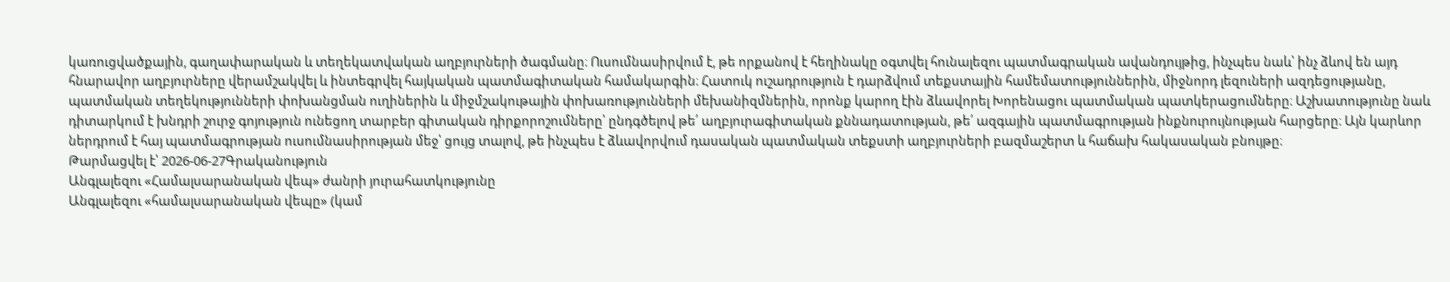կառուցվածքային, գաղափարական և տեղեկատվական աղբյուրների ծագմանը։ Ուսումնասիրվում է, թե որքանով է հեղինակը օգտվել հունալեզու պատմագրական ավանդույթից, ինչպես նաև՝ ինչ ձևով են այդ հնարավոր աղբյուրները վերամշակվել և ինտեգրվել հայկական պատմագիտական համակարգին։ Հատուկ ուշադրություն է դարձվում տեքստային համեմատություններին, միջնորդ լեզուների ազդեցությանը, պատմական տեղեկությունների փոխանցման ուղիներին և միջմշակութային փոխառությունների մեխանիզմներին, որոնք կարող էին ձևավորել Խորենացու պատմական պատկերացումները։ Աշխատությունը նաև դիտարկում է խնդրի շուրջ գոյություն ունեցող տարբեր գիտական դիրքորոշումները՝ ընդգծելով թե՛ աղբյուրագիտական քննադատության, թե՛ ազգային պատմագրության ինքնուրույնության հարցերը։ Այն կարևոր ներդրում է հայ պատմագրության ուսումնասիրության մեջ՝ ցույց տալով, թե ինչպես է ձևավորվում դասական պատմական տեքստի աղբյուրների բազմաշերտ և հաճախ հակասական բնույթը։
Թարմացվել է՝ 2026-06-27Գրականություն
Անգլալեզու «Համալսարանական վեպ» ժանրի յուրահատկությունը
Անգլալեզու «համալսարանական վեպը» (կամ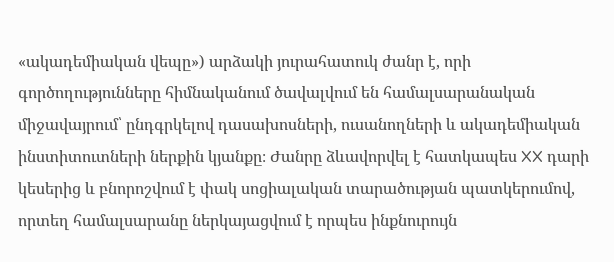«ակադեմիական վեպը») արձակի յուրահատուկ ժանր է, որի գործողությունները հիմնականում ծավալվում են համալսարանական միջավայրում՝ ընդգրկելով դասախոսների, ուսանողների և ակադեմիական ինստիտուտների ներքին կյանքը։ Ժանրը ձևավորվել է հատկապես XX դարի կեսերից և բնորոշվում է փակ սոցիալական տարածության պատկերումով, որտեղ համալսարանը ներկայացվում է որպես ինքնուրույն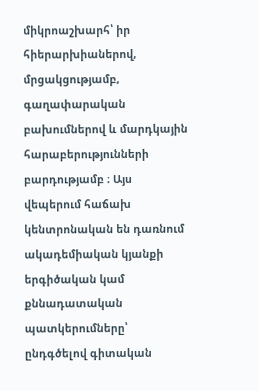միկրոաշխարհ՝ իր հիերարխիաներով, մրցակցությամբ, գաղափարական բախումներով և մարդկային հարաբերությունների բարդությամբ ։ Այս վեպերում հաճախ կենտրոնական են դառնում ակադեմիական կյանքի երգիծական կամ քննադատական պատկերումները՝ ընդգծելով գիտական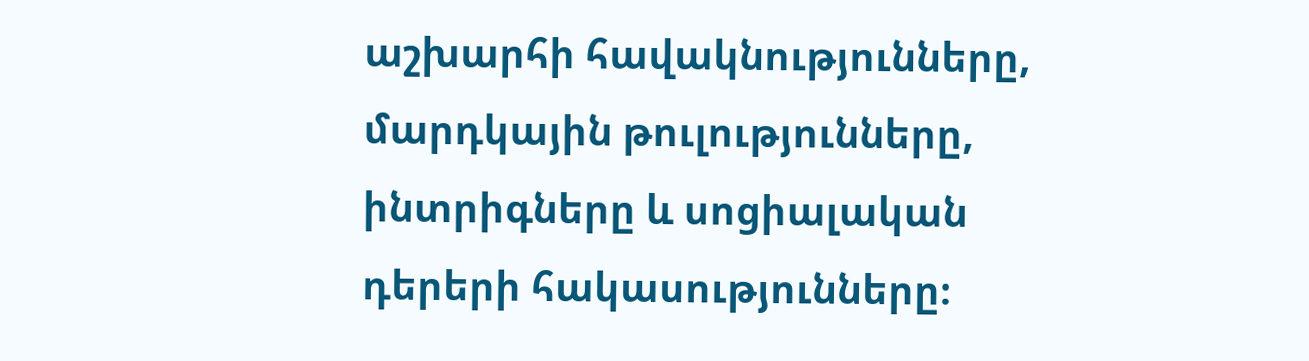աշխարհի հավակնությունները, մարդկային թուլությունները, ինտրիգները և սոցիալական դերերի հակասությունները։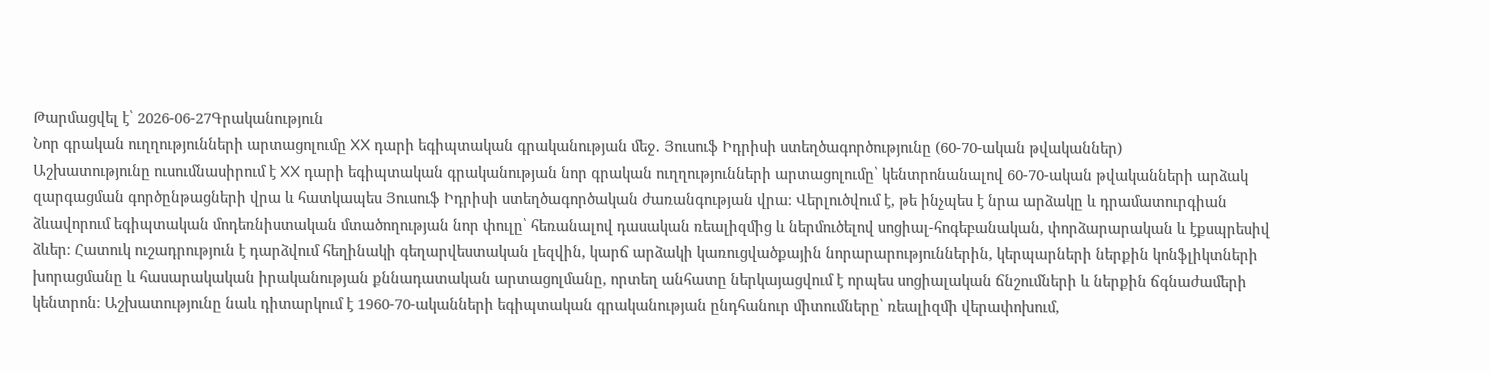Թարմացվել է՝ 2026-06-27Գրականություն
Նոր գրական ուղղությունների արտացոլումը XX դարի եգիպտական գրականության մեջ․ Յուսուֆ Իդրիսի ստեղծագործությունը (60-70-ական թվականներ)
Աշխատությունը ուսումնասիրում է XX դարի եգիպտական գրականության նոր գրական ուղղությունների արտացոլումը՝ կենտրոնանալով 60-70-ական թվականների արձակ զարգացման գործընթացների վրա և հատկապես Յուսուֆ Իդրիսի ստեղծագործական ժառանգության վրա։ Վերլուծվում է, թե ինչպես է նրա արձակը և դրամատուրգիան ձևավորում եգիպտական մոդեռնիստական մտածողության նոր փուլը՝ հեռանալով դասական ռեալիզմից և ներմուծելով սոցիալ-հոգեբանական, փորձարարական և էքսպրեսիվ ձևեր։ Հատուկ ուշադրություն է դարձվում հեղինակի գեղարվեստական լեզվին, կարճ արձակի կառուցվածքային նորարարություններին, կերպարների ներքին կոնֆլիկտների խորացմանը և հասարակական իրականության քննադատական արտացոլմանը, որտեղ անհատը ներկայացվում է որպես սոցիալական ճնշումների և ներքին ճգնաժամերի կենտրոն։ Աշխատությունը նաև դիտարկում է 1960-70-ականների եգիպտական գրականության ընդհանուր միտումները՝ ռեալիզմի վերափոխում,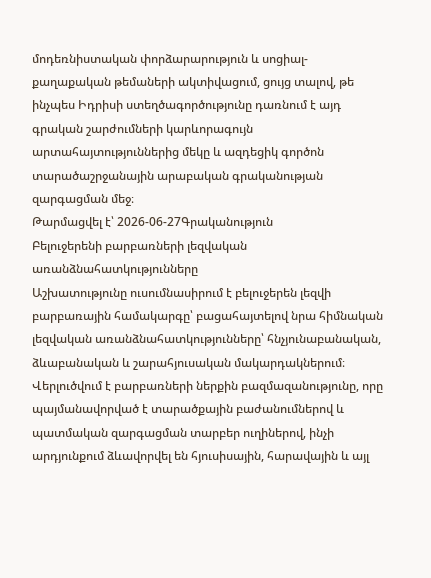մոդեռնիստական փորձարարություն և սոցիալ-քաղաքական թեմաների ակտիվացում, ցույց տալով, թե ինչպես Իդրիսի ստեղծագործությունը դառնում է այդ գրական շարժումների կարևորագույն արտահայտություններից մեկը և ազդեցիկ գործոն տարածաշրջանային արաբական գրականության զարգացման մեջ։
Թարմացվել է՝ 2026-06-27Գրականություն
Բելուջերենի բարբառների լեզվական առանձնահատկությունները
Աշխատությունը ուսումնասիրում է բելուջերեն լեզվի բարբառային համակարգը՝ բացահայտելով նրա հիմնական լեզվական առանձնահատկությունները՝ հնչյունաբանական, ձևաբանական և շարահյուսական մակարդակներում։ Վերլուծվում է բարբառների ներքին բազմազանությունը, որը պայմանավորված է տարածքային բաժանումներով և պատմական զարգացման տարբեր ուղիներով, ինչի արդյունքում ձևավորվել են հյուսիսային, հարավային և այլ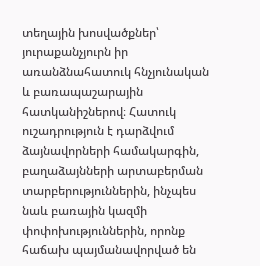տեղային խոսվածքներ՝ յուրաքանչյուրն իր առանձնահատուկ հնչյունական և բառապաշարային հատկանիշներով։ Հատուկ ուշադրություն է դարձվում ձայնավորների համակարգին, բաղաձայնների արտաբերման տարբերություններին, ինչպես նաև բառային կազմի փոփոխություններին, որոնք հաճախ պայմանավորված են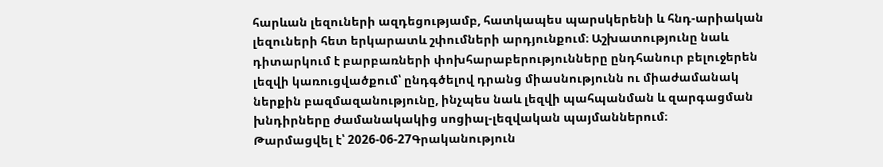հարևան լեզուների ազդեցությամբ, հատկապես պարսկերենի և հնդ-արիական լեզուների հետ երկարատև շփումների արդյունքում։ Աշխատությունը նաև դիտարկում է բարբառների փոխհարաբերությունները ընդհանուր բելուջերեն լեզվի կառուցվածքում՝ ընդգծելով դրանց միասնությունն ու միաժամանակ ներքին բազմազանությունը, ինչպես նաև լեզվի պահպանման և զարգացման խնդիրները ժամանակակից սոցիալ-լեզվական պայմաններում։
Թարմացվել է՝ 2026-06-27Գրականություն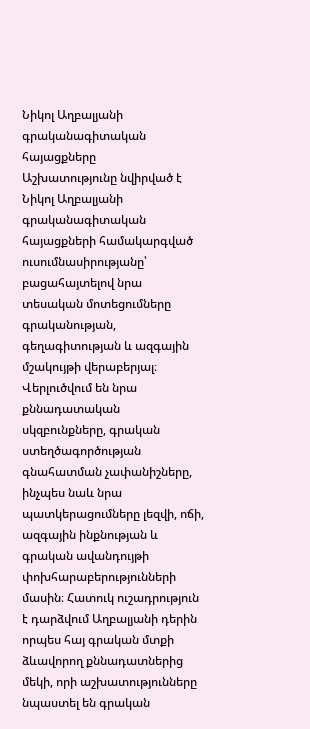Նիկոլ Աղբալյանի գրականագիտական հայացքները
Աշխատությունը նվիրված է Նիկոլ Աղբալյանի գրականագիտական հայացքների համակարգված ուսումնասիրությանը՝ բացահայտելով նրա տեսական մոտեցումները գրականության, գեղագիտության և ազգային մշակույթի վերաբերյալ։ Վերլուծվում են նրա քննադատական սկզբունքները, գրական ստեղծագործության գնահատման չափանիշները, ինչպես նաև նրա պատկերացումները լեզվի, ոճի, ազգային ինքնության և գրական ավանդույթի փոխհարաբերությունների մասին։ Հատուկ ուշադրություն է դարձվում Աղբալյանի դերին որպես հայ գրական մտքի ձևավորող քննադատներից մեկի, որի աշխատությունները նպաստել են գրական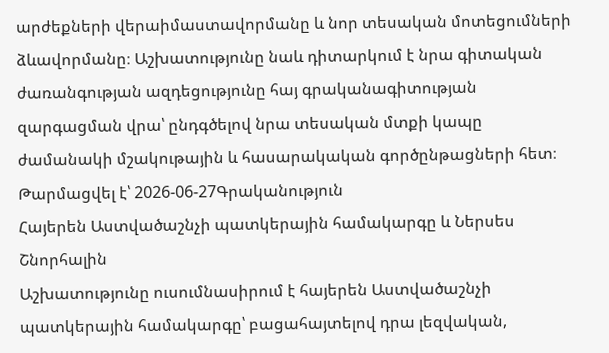արժեքների վերաիմաստավորմանը և նոր տեսական մոտեցումների ձևավորմանը։ Աշխատությունը նաև դիտարկում է նրա գիտական ժառանգության ազդեցությունը հայ գրականագիտության զարգացման վրա՝ ընդգծելով նրա տեսական մտքի կապը ժամանակի մշակութային և հասարակական գործընթացների հետ։
Թարմացվել է՝ 2026-06-27Գրականություն
Հայերեն Աստվածաշնչի պատկերային համակարգը և Ներսես Շնորհալին
Աշխատությունը ուսումնասիրում է հայերեն Աստվածաշնչի պատկերային համակարգը՝ բացահայտելով դրա լեզվական,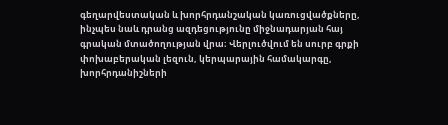գեղարվեստական և խորհրդանշական կառուցվածքները, ինչպես նաև դրանց ազդեցությունը միջնադարյան հայ գրական մտածողության վրա։ Վերլուծվում են սուրբ գրքի փոխաբերական լեզուն, կերպարային համակարգը, խորհրդանիշների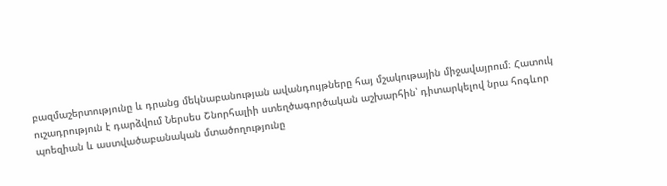բազմաշերտությունը և դրանց մեկնաբանության ավանդույթները հայ մշակութային միջավայրում։ Հատուկ ուշադրություն է դարձվում Ներսես Շնորհալիի ստեղծագործական աշխարհին՝ դիտարկելով նրա հոգևոր պոեզիան և աստվածաբանական մտածողությունը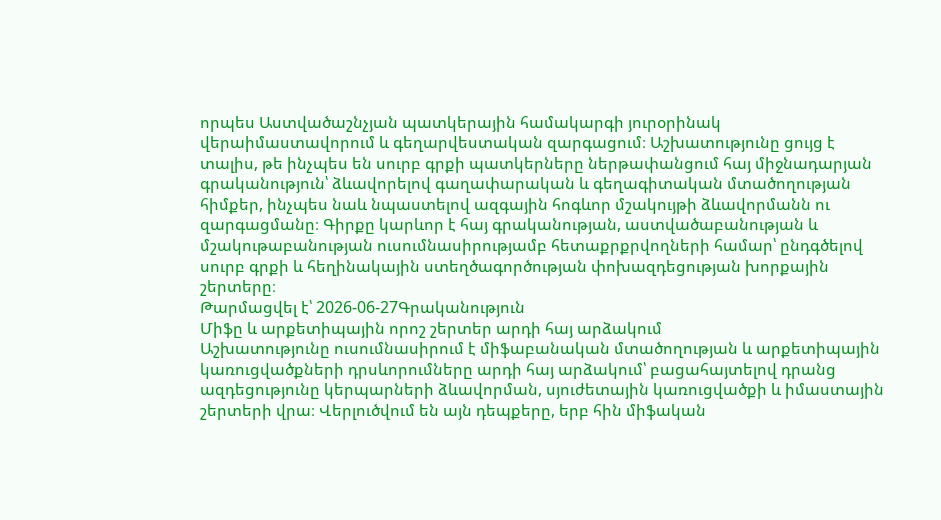որպես Աստվածաշնչյան պատկերային համակարգի յուրօրինակ վերաիմաստավորում և գեղարվեստական զարգացում։ Աշխատությունը ցույց է տալիս, թե ինչպես են սուրբ գրքի պատկերները ներթափանցում հայ միջնադարյան գրականություն՝ ձևավորելով գաղափարական և գեղագիտական մտածողության հիմքեր, ինչպես նաև նպաստելով ազգային հոգևոր մշակույթի ձևավորմանն ու զարգացմանը։ Գիրքը կարևոր է հայ գրականության, աստվածաբանության և մշակութաբանության ուսումնասիրությամբ հետաքրքրվողների համար՝ ընդգծելով սուրբ գրքի և հեղինակային ստեղծագործության փոխազդեցության խորքային շերտերը։
Թարմացվել է՝ 2026-06-27Գրականություն
Միֆը և արքետիպային որոշ շերտեր արդի հայ արձակում
Աշխատությունը ուսումնասիրում է միֆաբանական մտածողության և արքետիպային կառուցվածքների դրսևորումները արդի հայ արձակում՝ բացահայտելով դրանց ազդեցությունը կերպարների ձևավորման, սյուժետային կառուցվածքի և իմաստային շերտերի վրա։ Վերլուծվում են այն դեպքերը, երբ հին միֆական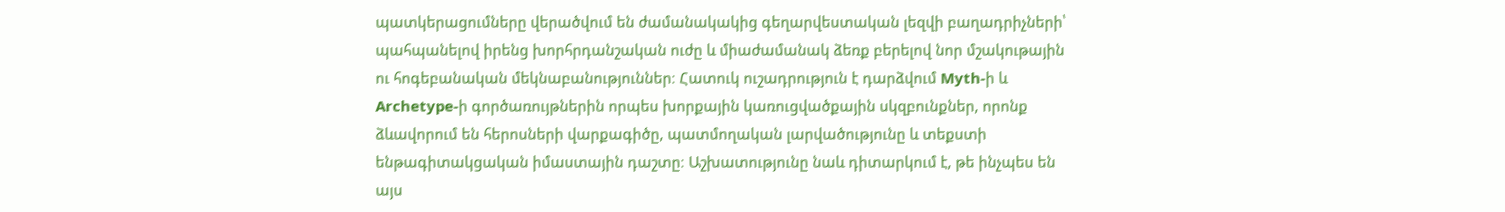պատկերացումները վերածվում են ժամանակակից գեղարվեստական լեզվի բաղադրիչների՝ պահպանելով իրենց խորհրդանշական ուժը և միաժամանակ ձեռք բերելով նոր մշակութային ու հոգեբանական մեկնաբանություններ։ Հատուկ ուշադրություն է դարձվում Myth-ի և Archetype-ի գործառույթներին որպես խորքային կառուցվածքային սկզբունքներ, որոնք ձևավորում են հերոսների վարքագիծը, պատմողական լարվածությունը և տեքստի ենթագիտակցական իմաստային դաշտը։ Աշխատությունը նաև դիտարկում է, թե ինչպես են այս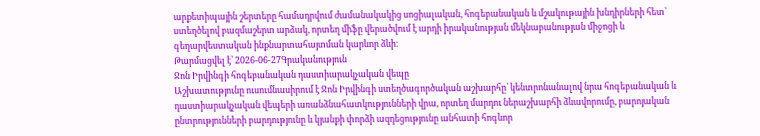արքետիպային շերտերը համադրվում ժամանակակից սոցիալական, հոգեբանական և մշակութային խնդիրների հետ՝ ստեղծելով բազմաշերտ արձակ, որտեղ միֆը վերածվում է արդի իրականության մեկնաբանության միջոցի և գեղարվեստական ինքնարտահայտման կարևոր ձևի։
Թարմացվել է՝ 2026-06-27Գրականություն
Ջոն Իրվինգի հոգեբանական դաստիարակչական վեպը
Աշխատությունը ուսումնասիրում է Ջոն Իրվինգի ստեղծագործական աշխարհը՝ կենտրոնանալով նրա հոգեբանական և դաստիարակչական վեպերի առանձնահատկությունների վրա, որտեղ մարդու ներաշխարհի ձևավորումը, բարոյական ընտրությունների բարդությունը և կյանքի փորձի ազդեցությունը անհատի հոգևոր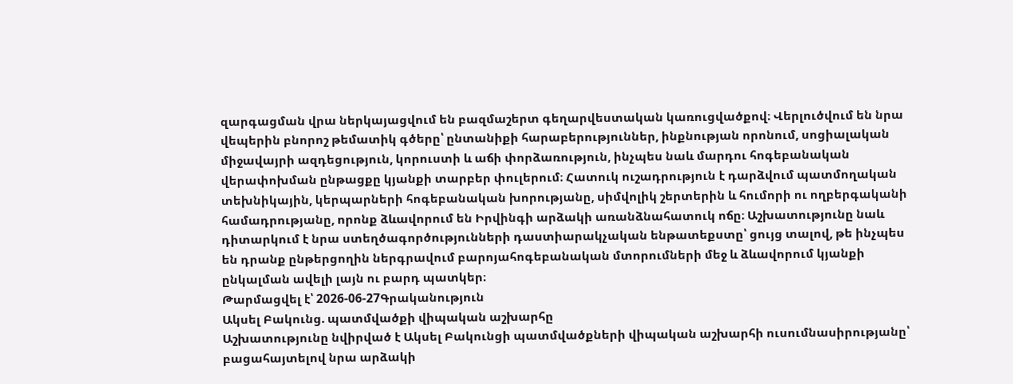զարգացման վրա ներկայացվում են բազմաշերտ գեղարվեստական կառուցվածքով։ Վերլուծվում են նրա վեպերին բնորոշ թեմատիկ գծերը՝ ընտանիքի հարաբերություններ, ինքնության որոնում, սոցիալական միջավայրի ազդեցություն, կորուստի և աճի փորձառություն, ինչպես նաև մարդու հոգեբանական վերափոխման ընթացքը կյանքի տարբեր փուլերում։ Հատուկ ուշադրություն է դարձվում պատմողական տեխնիկային, կերպարների հոգեբանական խորությանը, սիմվոլիկ շերտերին և հումորի ու ողբերգականի համադրությանը, որոնք ձևավորում են Իրվինգի արձակի առանձնահատուկ ոճը։ Աշխատությունը նաև դիտարկում է նրա ստեղծագործությունների դաստիարակչական ենթատեքստը՝ ցույց տալով, թե ինչպես են դրանք ընթերցողին ներգրավում բարոյահոգեբանական մտորումների մեջ և ձևավորում կյանքի ընկալման ավելի լայն ու բարդ պատկեր։
Թարմացվել է՝ 2026-06-27Գրականություն
Ակսել Բակունց. պատմվածքի վիպական աշխարհը
Աշխատությունը նվիրված է Ակսել Բակունցի պատմվածքների վիպական աշխարհի ուսումնասիրությանը՝ բացահայտելով նրա արձակի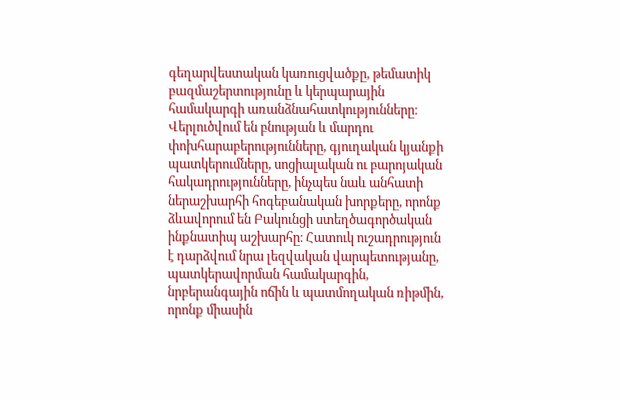գեղարվեստական կառուցվածքը, թեմատիկ բազմաշերտությունը և կերպարային համակարգի առանձնահատկությունները։ Վերլուծվում են բնության և մարդու փոխհարաբերությունները, գյուղական կյանքի պատկերումները, սոցիալական ու բարոյական հակադրությունները, ինչպես նաև անհատի ներաշխարհի հոգեբանական խորքերը, որոնք ձևավորում են Բակունցի ստեղծագործական ինքնատիպ աշխարհը։ Հատուկ ուշադրություն է դարձվում նրա լեզվական վարպետությանը, պատկերավորման համակարգին, նրբերանգային ոճին և պատմողական ռիթմին, որոնք միասին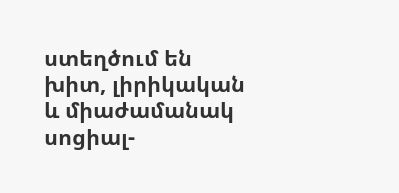ստեղծում են խիտ, լիրիկական և միաժամանակ սոցիալ-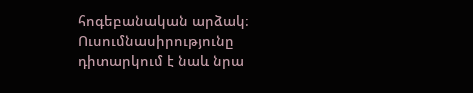հոգեբանական արձակ։ Ուսումնասիրությունը դիտարկում է նաև նրա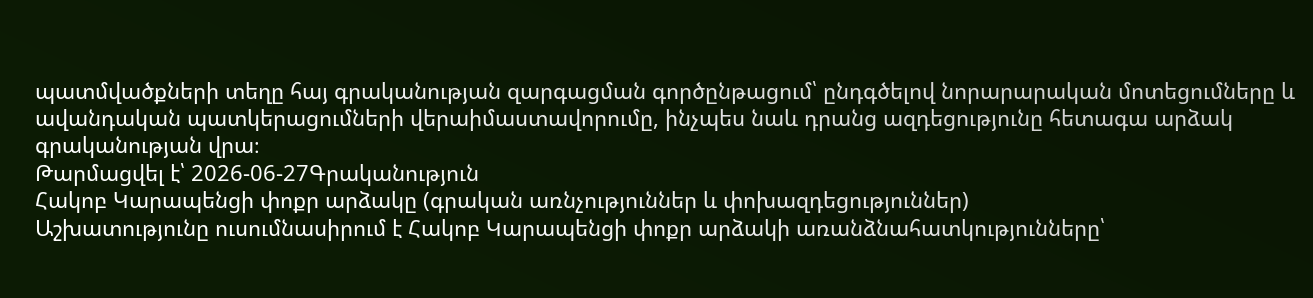պատմվածքների տեղը հայ գրականության զարգացման գործընթացում՝ ընդգծելով նորարարական մոտեցումները և ավանդական պատկերացումների վերաիմաստավորումը, ինչպես նաև դրանց ազդեցությունը հետագա արձակ գրականության վրա։
Թարմացվել է՝ 2026-06-27Գրականություն
Հակոբ Կարապենցի փոքր արձակը (գրական առնչություններ և փոխազդեցություններ)
Աշխատությունը ուսումնասիրում է Հակոբ Կարապենցի փոքր արձակի առանձնահատկությունները՝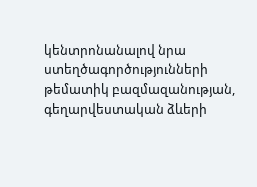կենտրոնանալով նրա ստեղծագործությունների թեմատիկ բազմազանության, գեղարվեստական ձևերի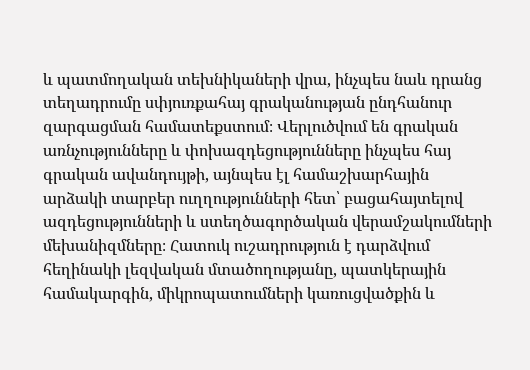և պատմողական տեխնիկաների վրա, ինչպես նաև դրանց տեղադրումը սփյուռքահայ գրականության ընդհանուր զարգացման համատեքստում։ Վերլուծվում են գրական առնչությունները և փոխազդեցությունները ինչպես հայ գրական ավանդույթի, այնպես էլ համաշխարհային արձակի տարբեր ուղղությունների հետ՝ բացահայտելով ազդեցությունների և ստեղծագործական վերամշակումների մեխանիզմները։ Հատուկ ուշադրություն է դարձվում հեղինակի լեզվական մտածողությանը, պատկերային համակարգին, միկրոպատումների կառուցվածքին և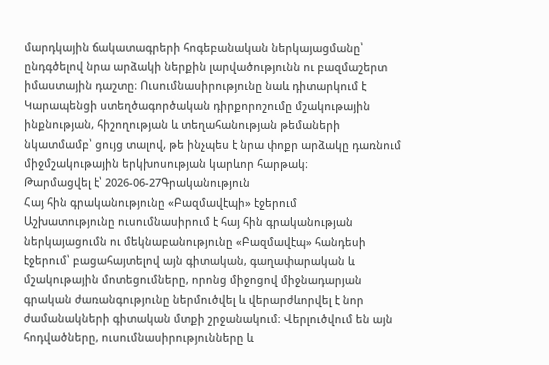մարդկային ճակատագրերի հոգեբանական ներկայացմանը՝ ընդգծելով նրա արձակի ներքին լարվածությունն ու բազմաշերտ իմաստային դաշտը։ Ուսումնասիրությունը նաև դիտարկում է Կարապենցի ստեղծագործական դիրքորոշումը մշակութային ինքնության, հիշողության և տեղահանության թեմաների նկատմամբ՝ ցույց տալով, թե ինչպես է նրա փոքր արձակը դառնում միջմշակութային երկխոսության կարևոր հարթակ։
Թարմացվել է՝ 2026-06-27Գրականություն
Հայ հին գրականությունը «Բազմավէպի» էջերում
Աշխատությունը ուսումնասիրում է հայ հին գրականության ներկայացումն ու մեկնաբանությունը «Բազմավէպ» հանդեսի էջերում՝ բացահայտելով այն գիտական, գաղափարական և մշակութային մոտեցումները, որոնց միջոցով միջնադարյան գրական ժառանգությունը ներմուծվել և վերարժևորվել է նոր ժամանակների գիտական մտքի շրջանակում։ Վերլուծվում են այն հոդվածները, ուսումնասիրությունները և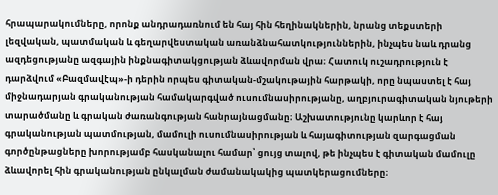հրապարակումները, որոնք անդրադառնում են հայ հին հեղինակներին, նրանց տեքստերի լեզվական, պատմական և գեղարվեստական առանձնահատկություններին, ինչպես նաև դրանց ազդեցությանը ազգային ինքնագիտակցության ձևավորման վրա։ Հատուկ ուշադրություն է դարձվում «Բազմավէպ»-ի դերին որպես գիտական-մշակութային հարթակի, որը նպաստել է հայ միջնադարյան գրականության համակարգված ուսումնասիրությանը, աղբյուրագիտական նյութերի տարածմանը և գրական ժառանգության հանրայնացմանը։ Աշխատությունը կարևոր է հայ գրականության պատմության, մամուլի ուսումնասիրության և հայագիտության զարգացման գործընթացները խորությամբ հասկանալու համար՝ ցույց տալով, թե ինչպես է գիտական մամուլը ձևավորել հին գրականության ընկալման ժամանակակից պատկերացումները։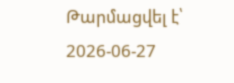Թարմացվել է՝ 2026-06-27